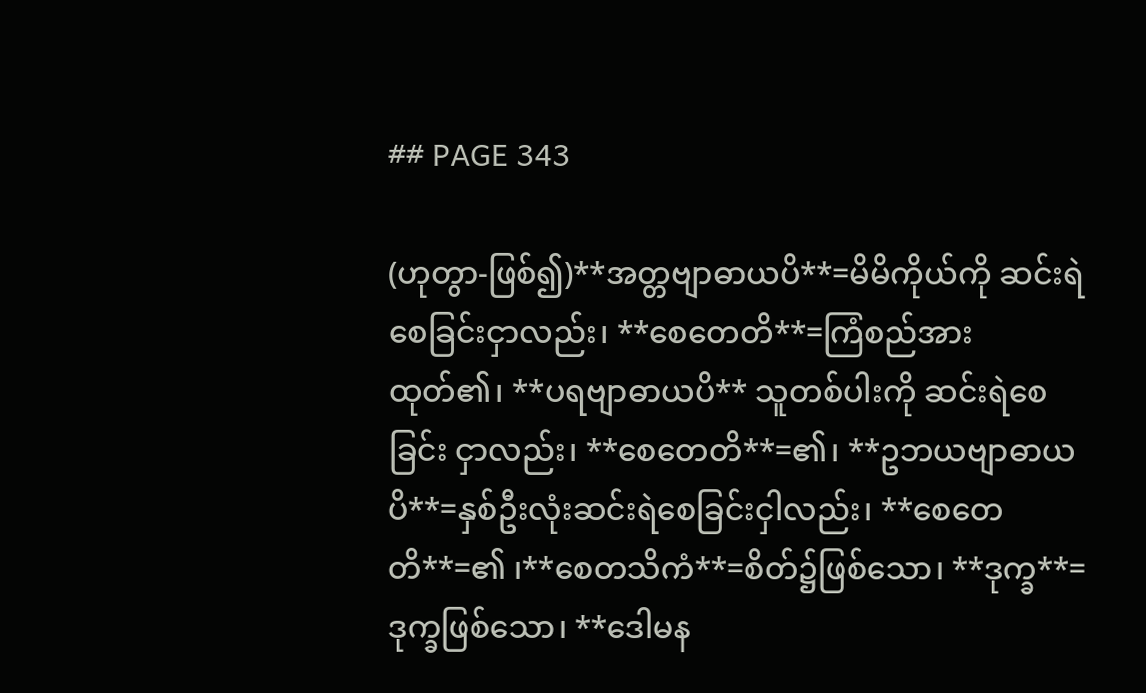## PAGE 343

(ဟုတွာ-ဖြစ်၍)**အတ္တဗျာဓာယပိ**=မိမိကိုယ်ကို ဆင်းရဲစေခြင်းငှာလည်း၊ **စေတေတိ**=ကြံစည်အားထုတ်၏၊ **ပရဗျာဓာယပိ** သူတစ်ပါးကို ဆင်းရဲစေခြင်း ငှာလည်း၊ **စေတေတိ**=၏၊ **ဥဘယဗျာဓာယပိ**=နှစ်ဦးလုံးဆင်းရဲစေခြင်းငှါလည်း၊ **စေတေတိ**=၏ ၊**စေတသိကံ**=စိတ်၌ဖြစ်သော၊ **ဒုက္ခ**=ဒုက္ခဖြစ်သော၊ **ဒေါမန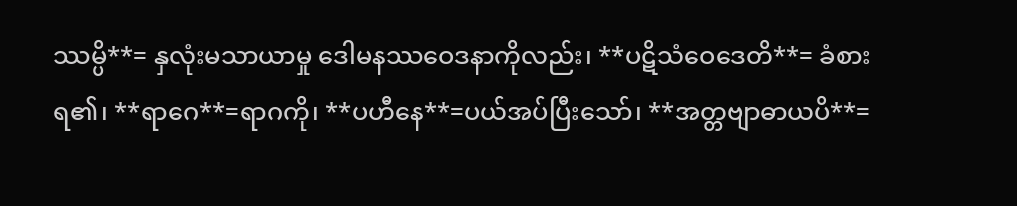ဿမ္ပိ**= နှလုံးမသာယာမှု ဒေါမနဿဝေဒနာကိုလည်း၊ **ပဋိသံဝေဒေတိ**= ခံစားရ၏၊ **ရာဂေ**=ရာဂကို၊ **ပဟီနေ**=ပယ်အပ်ပြီးသော်၊ **အတ္တဗျာဓာယပိ**=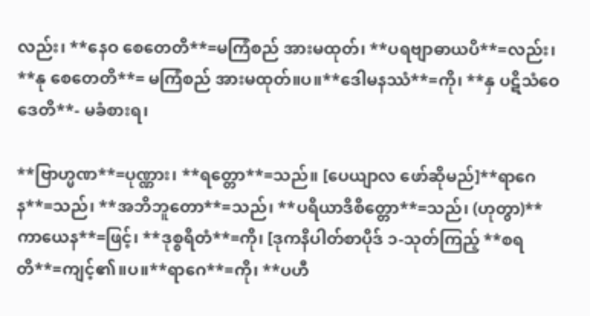လည်း၊ **နေဝ စေတေတိ**=မကြံစည် အားမထုတ်၊ **ပရဗျာဓာယပိ**=လည်း၊ **နု စေတေတိ**= မကြံစည် အားမထုတ်။ပ။**ဒေါမနဿံ**=ကို၊ **နှ ပဋိသံဝေဒေတိ**- မခံစားရ၊

**ဗြာဟ္မဏ**=ပုဏ္ဏား၊ **ရတ္တော**=သည်။ [ပေယျာလ ဖော်ဆိုမည်]**ရာဂေန**=သည်၊ **အဘိဘူတော**=သည်၊ **ပရိယာဒိစိတ္တော**=သည်၊ (ဟုတွာ)**ကာယေန**=ဖြင့်၊ **ဒုစ္စရိတံ**=ကို၊ [ဒုကနိပါတ်စာပိုဒ် ၁-သုတ်ကြည့် **စရတိ**=ကျင့်၏။ပ။**ရာဂေ**=ကို၊ **ပဟီ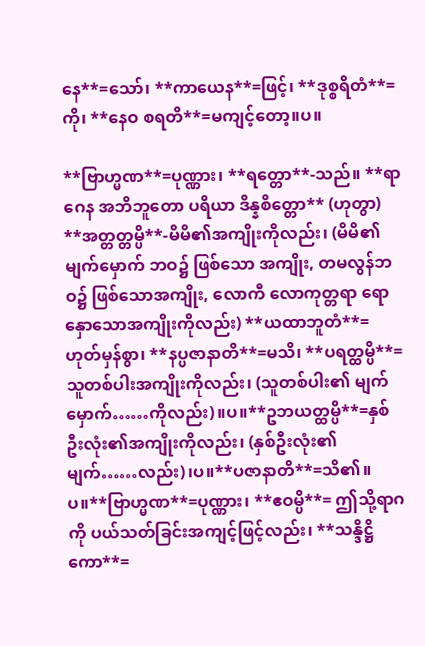နေ**=သော်၊ **ကာယေန**=ဖြင့်၊ **ဒုစ္စရိတံ**=ကို၊ **နေဝ စရတိ**=မကျင့်တော့။ပ။

**ဗြာဟ္မဏ**=ပုဏ္ဏား၊ **ရတ္တော**-သည်။ **ရာဂေန အဘိဘူတော ပရိယာ ဒိန္နစိတ္တော** (ဟုတွာ) **အတ္တတ္တမ္ပိ**-မိမိ၏အကျိုးကိုလည်း၊ (မိမိ၏ မျက်မှောက် ဘဝ၌ ဖြစ်သော အကျိုး, တမလွန်ဘဝ၌ ဖြစ်သောအကျိုး, လောကီ လောကုတ္တရာ ရောနှောသောအကျိုးကိုလည်း) **ယထာဘူတံ**=ဟုတ်မှန်စွာ၊ **နပ္ပဇာနာတိ**=မသိ၊ **ပရတ္ထမ္ပိ**=သူတစ်ပါးအကျိုးကိုလည်း၊ (သူတစ်ပါး၏ မျက်မှောက်……ကိုလည်း)။ပ။**ဥဘယတ္ထမ္ပိ**=နှစ်ဦးလုံး၏အကျိုးကိုလည်း၊ (နှစ်ဦးလုံး၏ မျက်……လည်း)၊ပ။**ပဇာနာတိ**=သိ၏။ပ။**ဗြာဟ္မဏ**=ပုဏ္ဏား၊ **ဧဝမ္ပိ**= ဤသို့ရာဂကို ပယ်သတ်ခြင်းအကျင့်ဖြင့်လည်း၊ **သန္ဒိဋ္ဌိကော**=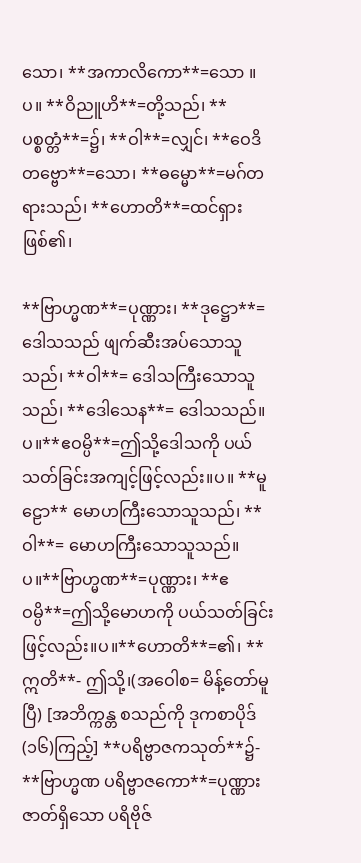သော၊ **အကာလိကော**=သော ။ပ။ **ဝိညူဟိ**=တို့သည်၊ **ပစ္စတ္တံ**=၌၊ **ဝါ**=လျှင်၊ **ဝေဒိတဗ္ဗော**=သော၊ **ဓမ္မော**=မဂ်တရားသည်၊ **ဟောတိ**=ထင်ရှားဖြစ်၏၊

**ဗြာဟ္မဏ**=ပုဏ္ဏား၊ **ဒုဋ္ဌော**=ဒေါသသည် ဖျက်ဆီးအပ်သောသူသည်၊ **ဝါ**= ဒေါသကြီးသောသူသည်၊ **ဒေါသေန**= ဒေါသသည်။ပ။**ဧဝမ္ပိ**=ဤသို့ဒေါသကို ပယ်သတ်ခြင်းအကျင့်ဖြင့်လည်း။ပ။ **မူဠော** မောဟကြီးသောသူသည်၊ **ဝါ**= မောဟကြီးသောသူသည်။ပ။**ဗြာဟ္မဏ**=ပုဏ္ဏား၊ **ဧဝမ္ပိ**=ဤသို့မောဟကို ပယ်သတ်ခြင်းဖြင့်လည်း။ပ။**ဟောတိ**=၏၊ **ဣတိ**- ဤသို့၊(အဝေါစ= မိန့်တော်မူပြီ) [အဘိက္ကန္တ စသည်ကို ဒုကစာပိုဒ်(၁၆)ကြည့်] **ပရိဗ္ဗာဇကသုတ်**၌- **ဗြာဟ္မဏ ပရိဗ္ဗာဇကော**=ပုဏ္ဏားဇာတ်ရှိသော ပရိဗိုဇ်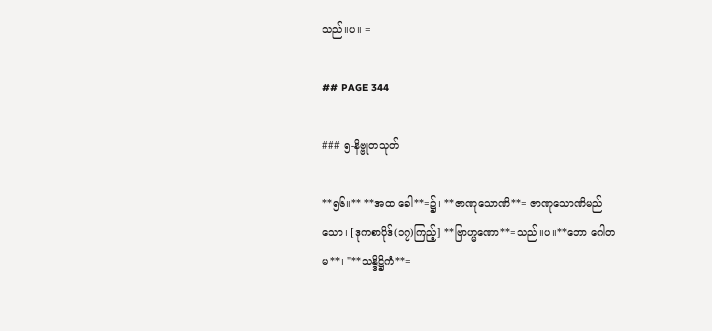သည်။ပ။ =

## PAGE 344

### ၅-နိဗ္ဗုတသုတ်

**၅၆။** **အထ ခေါ**=၌၊ **ဇာဏုသောဏိ**= ဇာဏုသောဏိမည်သော၊ [ဒုကစာပိုဒ်(၁၇)ကြည့်] **ဗြာဟ္မဏော**=သည်။ပ။**ဘော ဂေါတမ**၊ "**သန္ဒိဋ္ဌိကံ**=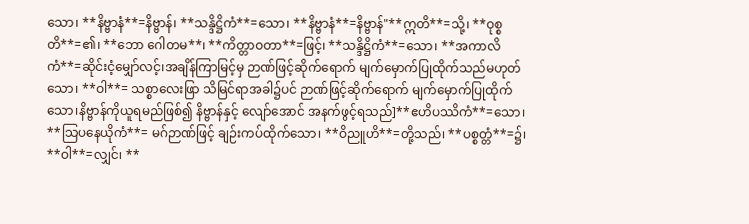သော၊ **နိဗ္ဗာနံ**=နိဗ္ဗာန်၊ **သန္ဒိဋ္ဌိကံ**=သော၊ **နိဗ္ဗာနံ**=နိဗ္ဗာန်"**ဣတိ**=သို့၊ **ဝုစ္စတိ**=၏၊ **ဘော ဂေါတမ**၊ **ကိတ္တာဝတာ**=ဖြင့်၊ **သန္ဒိဋ္ဌိကံ**=သော၊ **အကာလိကံ**=ဆိုင်းငံ့မျှော်လင့်၊အချိန်ကြာမြင့်မှ ဉာဏ်ဖြင့်ဆိုက်ရောက် မျက်မှောက်ပြုထိုက်သည်မဟုတ်သော၊ **ဝါ**= သစ္စာလေးဖြာ သိမြင်ရာအခါ၌ပင် ဉာဏ်ဖြင့်ဆိုက်ရောက် မျက်မှောက်ပြုထိုက်သော၊နိဗ္ဗာန်ကိုယူရမည်ဖြစ်၍ နိဗ္ဗာန်နှင့် လျော်အောင် အနက်ဖွင့်ရသည်]**ဧဟိပဿိကံ**=သော၊ **သြပနေယိုကံ**= မဂ်ဉာဏ်ဖြင့် ချဉ်းကပ်ထိုက်သော၊ **ဝိညူဟိ**=တို့သည်၊ **ပစ္စတ္တံ**=၌၊ **ဝါ**=လျှင်၊ **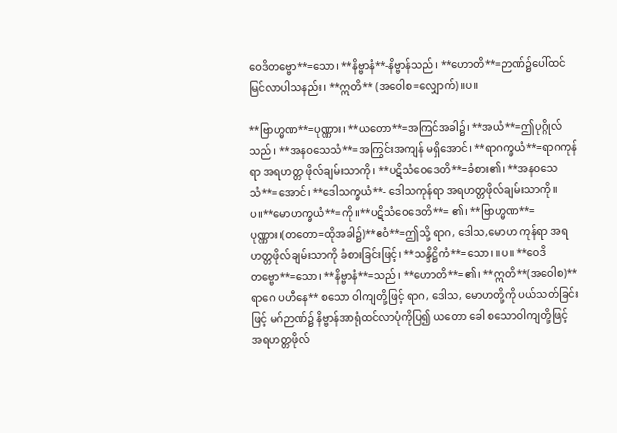ဝေဒိတဗ္ဗော**=သော၊ **နိဗ္ဗာနံ**-နိဗ္ဗာန်သည်၊ **ဟောတိ**=ဉာဏ်၌ပေါ်ထင် မြင်လာပါသနည်း၊ **ဣတိ** (အဝေါစ=လျှောက်)။ပ။

**ဗြာဟ္မဏ**=ပုဏ္ဏား၊ **ယတော**=အကြင်အခါ၌၊ **အယံ**=ဤပုဂ္ဂိုလ်သည်၊ **အနဝသေသံ**=အကြွင်းအကျန် မရှိအောင်၊ **ရာဂက္ခယံ**=ရာဂကုန်ရာ အရဟတ္တ ဖိုလ်ချမ်းသာကို၊ **ပဋိသံဝေဒေတိ**=ခံစား၏၊ **အနဝသေသံ**=အောင်၊ **ဒေါသက္ခယံ**- ဒေါသကုန်ရာ အရဟတ္တဖိုလ်ချမ်းသာကို။ပ။**မောဟက္ခယံ**=ကို။**ပဋိသံဝေဒေတိ**= ၏၊ **ဗြာဟ္မဏ**=ပုဏ္ဏား၊(တတော=ထိုအခါ၌)**ဧဝံ**=ဤသို့ ရာဂ, ဒေါသ,မောဟ ကုန်ရာ အရဟတ္တဖိုလ်ချမ်းသာကို ခံစားခြင်းဖြင့်၊ **သန္ဒိဋ္ဌိကံ**=သော၊ ။ပ။ **ဝေဒိတဗ္ဗော**=သော၊ **နိဗ္ဗာနံ**=သည်၊ **ဟောတိ**=၏၊ **ဣတိ**(အဝေါစ)**ရာဂေ ပဟီနေ** စသော ဝါကျတို့ဖြင့် ရာဂ, ဒေါသ, မောဟတို့ကို ပယ်သတ်ခြင်းဖြင့် မဂ်ဉာဏ်၌ နိဗ္ဗာန်အာရုံထင်လာပုံကိုပြ၍ ယတော ခေါ စသောဝါကျတို့ဖြင့် အရဟတ္တဖိုလ်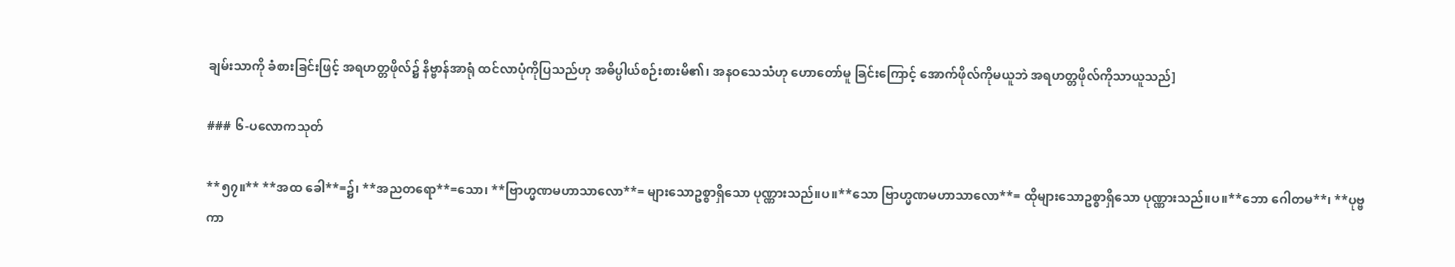ချမ်းသာကို ခံစားခြင်းဖြင့် အရဟတ္တဖိုလ်၌ နိဗ္ဗာန်အာရုံ ထင်လာပုံကိုပြသည်ဟု အဓိပ္ပါယ်စဉ်းစားမိ၏၊ အနဝသေသံဟု ဟောတော်မူ ခြင်းကြောင့် အောက်ဖိုလ်ကိုမယူဘဲ အရဟတ္တဖိုလ်ကိုသာယူသည်]

### ၆-ပလောကသုတ်

**၅၇။** **အထ ခေါ**=၌၊ **အညတရော**=သော၊ **ဗြာဟ္မဏမဟာသာလော**= များသောဥစ္စာရှိသော ပုဏ္ဏားသည်။ပ။**သော ဗြာဟ္မဏမဟာသာလော**= ထိုများသောဥစ္စာရှိသော ပုဏ္ဏားသည်။ပ။**ဘော ဂေါတမ**၊ **ပုဗ္ဗကာ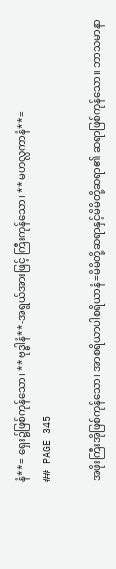နံ**= ရှေး၌ဖြစ်ကုန်သော၊ **ဗုဒ္ဓါနံ**-အရွယ်အားဖြင့် ကြီးကုန်သော၊ **မဟလ္လကာနံ**=
## PAGE 345

အဖိုးကြီးအိုဖြစ်ကုန်သော၊ အာစရိယာပါစရိယာနံ=မိမိတို့ဆရာနှင့်မိမိတို့ဆရာ၏ ဆရာဖြစ်ကုန်သော။ ဘာသမာနာ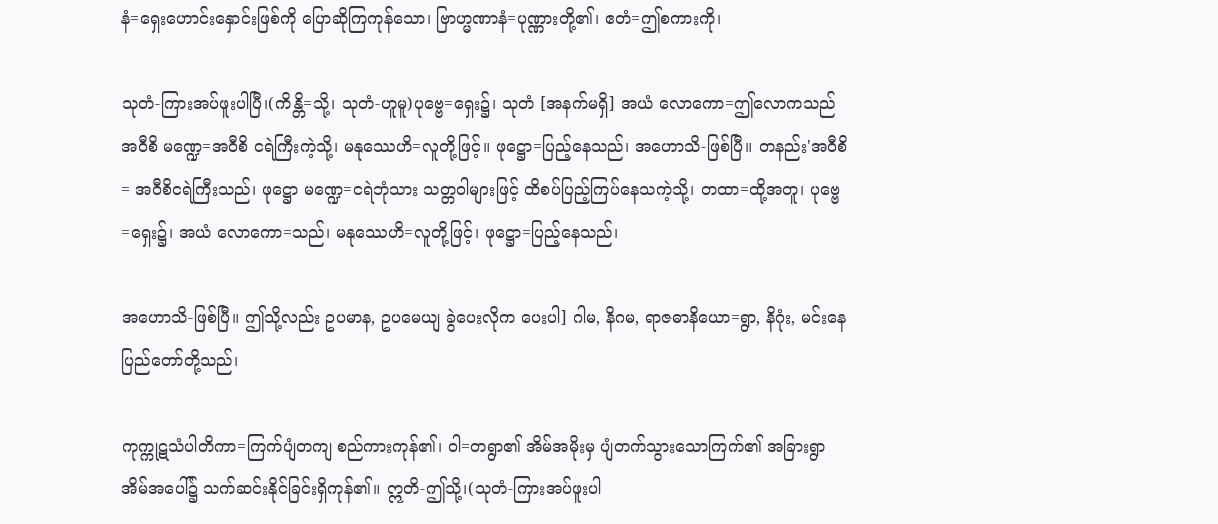နံ=ရှေးဟောင်းနှောင်းဖြစ်ကို ပြောဆိုကြကုန်သော၊ ဗြာဟ္မဏာနံ=ပုဏ္ဏားတို့၏၊ ဧတံ=ဤစကားကို၊

သုတံ-ကြားအပ်ဖူးပါပြီ၊(ကိန္တိ=သို့၊ သုတံ-ဟူမူ)ပုဗ္ဗေ=ရှေး၌၊ သုတံ [အနက်မရှိ] အယံ လောကော=ဤလောကသည် အဝီစိ မဏ္ဍေ=အဝီစိ ငရဲကြီးကဲ့သို့၊ မနုဿေဟိ=လူတို့ဖြင့်။ ဖုဋ္ဌော=ပြည့်နေသည်၊ အဟောသိ-ဖြစ်ပြီ။ တနည်း'အဝီစိ= အဝီစိငရဲကြီးသည်၊ ဖုဋ္ဌော မဏ္ဍေ=ငရဲဘုံသား သတ္တဝါများဖြင့် ထိစပ်ပြည့်ကြပ်နေသကဲ့သို့၊ တထာ=ထို့အတူ၊ ပုဗ္ဗေ=ရှေး၌၊ အယံ လောကော=သည်၊ မနုဿေဟိ=လူတို့ဖြင့်၊ ဖုဋ္ဌော=ပြည့်နေသည်၊

အဟောသိ-ဖြစ်ပြီ။ ဤသို့လည်း ဥပမာန, ဥပမေယျ ခွဲပေးလိုက ပေးပါ] ဂါမ, နိဂမ, ရာဇဓာနိယော=ရွာ, နိဂုံး, မင်းနေပြည်တော်တို့သည်၊

ကုက္ကုဋသံပါတိကာ=ကြက်ပျံတကျ စည်ကားကုန်၏၊ ဝါ=တရွာ၏ အိမ်အမိုးမှ ပျံတက်သွားသောကြက်၏ အခြားရွာအိမ်အပေါ်၌ သက်ဆင်းနိုင်ခြင်းရှိကုန်၏။ ဣတိ-ဤသို့၊(သုတံ-ကြားအပ်ဖူးပါ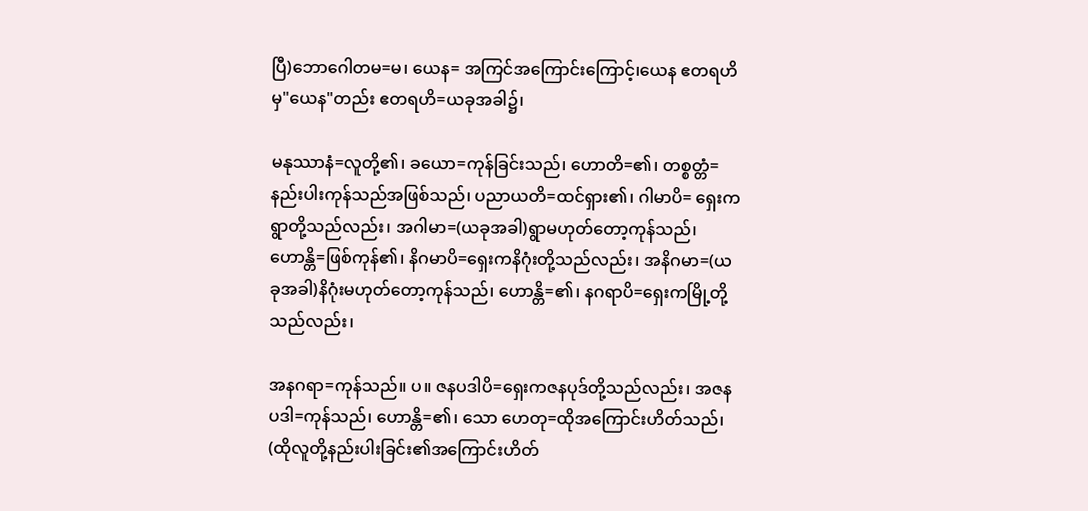ပြီ)ဘောဂေါတမ=မ၊ ယေန= အကြင်အကြောင်းကြောင့်၊ယေန ဧတရဟိမှ"ယေန"တည်း ဧတရဟိ=ယခုအခါ၌၊

မနုဿာနံ=လူတို့၏၊ ခယော=ကုန်ခြင်းသည်၊ ဟောတိ=၏၊ တစ္စတ္တံ=နည်းပါးကုန်သည်အဖြစ်သည်၊ ပညာယတိ=ထင်ရှား၏၊ ဂါမာပိ= ရှေးကရွာတို့သည်လည်း၊ အဂါမာ=(ယခုအခါ)ရွာမဟုတ်တော့ကုန်သည်၊ ဟောန္တိ=ဖြစ်ကုန်၏၊ နိဂမာပိ=ရှေးကနိဂုံးတို့သည်လည်း၊ အနိဂမာ=(ယခုအခါ)နိဂုံးမဟုတ်တော့ကုန်သည်၊ ဟောန္တိ=၏၊ နဂရာပိ=ရှေးကမြို့တို့သည်လည်း၊

အနဂရာ=ကုန်သည်။ ပ။ ဇနပဒါပိ=ရှေးကဇနပုဒ်တို့သည်လည်း၊ အဇနပဒါ=ကုန်သည်၊ ဟောန္တိ=၏၊ သော ဟေတု=ထိုအကြောင်းဟိတ်သည်၊ (ထိုလူတို့နည်းပါးခြင်း၏အကြောင်းဟိတ်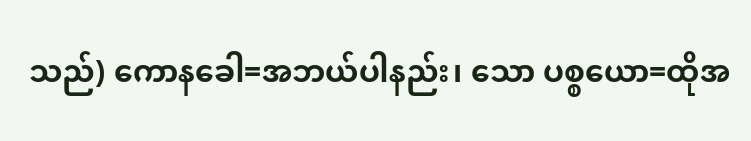သည်) ကောနခေါ=အဘယ်ပါနည်း၊ သော ပစ္စယော=ထိုအ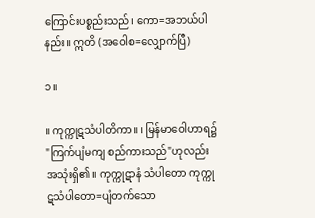ကြောင်းပစ္စည်းသည်၊ ကော=အဘယ်ပါနည်း။ ဣတိ (အဝေါစ=လျှောက်ပြီ)

၁။

။ ကုက္ကုဋသံပါတိကာ။ ၊ မြန်မာဝေါဟာရ၌ "ကြက်ပျံမကျ စည်ကားသည်"ဟုလည်း အသုံးရှိ၏။ ကုက္ကုဋာနံ သံပါတော ကုက္ကုဋသံပါတော=ပျံတက်သော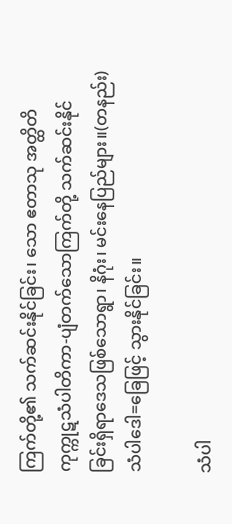ကြက်တို့၏ သက်ဆင်းနိုင်ခြင်း၊ သော ဧတာသု အတ္ထိတိ ကုက္ကုဋသံပါတိကာ-ပျံတက်သောကြက်တို့ သက်ဆင်းနိုင်ခြင်းရှိရာဒေသဖြစ်သောရွာ၊ နိဂုံး၊ မင်းနေပြည်များ။(တနည်း) သံပါဒေါ=ခြေဖြင့် သွားနိုင်ခြင်း။

သံပါ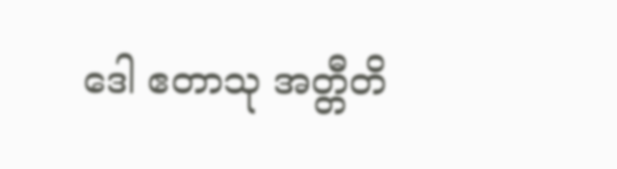ဒေါ ဧတာသု အတ္တီတိ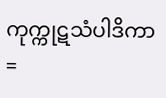ကုက္ကုဋသံပါဒိကာ=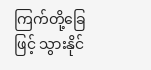ကြက်တို့ခြေဖြင့် သွားနိုင်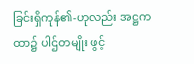ခြင်းရှိကုန်၏-ဟုလည်း အဋ္ဌကထာ၌ ပါဌ်တမျိုး ဖွင့်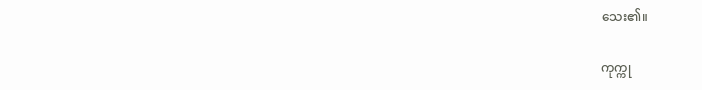သေး၏။

ကုက္ကု